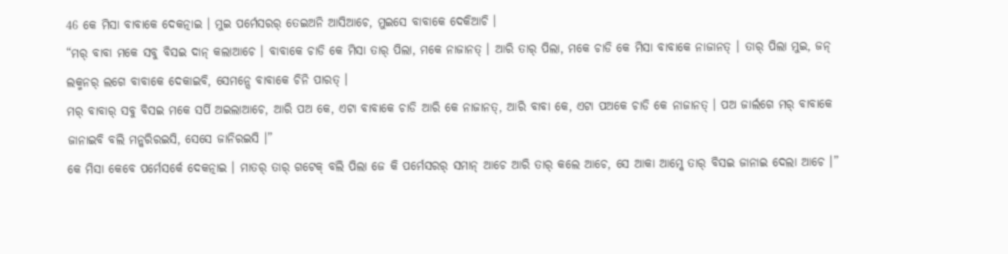46 କେ ମିସା ବାବାକେ ଦେକତ୍ନାଇ । ମୁଇ ପର୍ମେସରର୍ ତେଇଅନି ଆସିଆଚେ, ମୁଇସେ ବାବାକେ ଦେକିଆଚି ।
“ମର୍ ବାବା ମକେ ସବୁ ବିସଇ ଦାନ୍ କଲାଆଚେ । ବାବାକେ ଚାଡି କେ ମିସା ତାର୍ ପିଲା, ମକେ ନାଜାନତ୍ । ଆରି ତାର୍ ପିଲା, ମକେ ଚାଡି କେ ମିସା ବାବାକେ ନାଜାନତ୍ । ତାର୍ ପିଲା ମୁଇ, ଜନ୍ ଲକ୍ମନର୍ ଲଗେ ବାବାକେ ଦେକାଇବି, ସେମନ୍ସେ ବାବାକେ ଚିନି ପାରତ୍ ।
ମର୍ ବାବାର୍ ସବୁ ବିସଇ ମକେ ସର୍ପି ଅଇଲାଆଚେ, ଆରି ପଅ କେ, ଏଟା ବାବାକେ ଚାଡି ଆରି କେ ନାଜାନତ୍, ଆରି ବାବା କେ, ଏଟା ପଅକେ ଚାଡି କେ ନାଜାନତ୍ । ପଅ ଜାର୍ଲଗେ ମର୍ ବାବାକେ ଜାନାଇବି ବଲି ମନ୍କରିରଇସି, ସେସେ ଜାନିରଇସି ।”
କେ ମିସା କେବେ ପର୍ମେସର୍କେ ଦେକତ୍ନାଇ । ମାତର୍ ତାର୍ ଗଟେକ୍ ବଲି ପିଲା ଜେ କି ପର୍ମେସରର୍ ସମାନ୍ ଆଚେ ଆରି ତାର୍ କଲେ ଆଚେ, ସେ ଆକା ଆମ୍କେ ତାର୍ ବିସଇ ଜାନାଇ ଦେଲା ଆଚେ ।”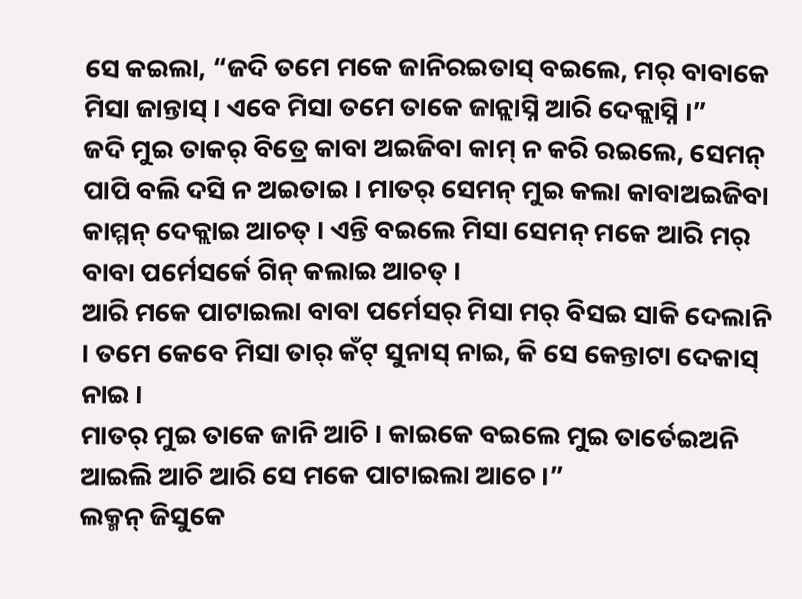ସେ କଇଲା, “ଜଦି ତମେ ମକେ ଜାନିରଇତାସ୍ ବଇଲେ, ମର୍ ବାବାକେ ମିସା ଜାନ୍ତାସ୍ । ଏବେ ମିସା ତମେ ତାକେ ଜାନ୍ଲାସ୍ନି ଆରି ଦେକ୍ଲାସ୍ନି ।”
ଜଦି ମୁଇ ତାକର୍ ବିତ୍ରେ କାବା ଅଇଜିବା କାମ୍ ନ କରି ରଇଲେ, ସେମନ୍ ପାପି ବଲି ଦସି ନ ଅଇତାଇ । ମାତର୍ ସେମନ୍ ମୁଇ କଲା କାବାଅଇଜିବା କାମ୍ମନ୍ ଦେକ୍ଲାଇ ଆଚତ୍ । ଏନ୍ତି ବଇଲେ ମିସା ସେମନ୍ ମକେ ଆରି ମର୍ ବାବା ପର୍ମେସର୍କେ ଗିନ୍ କଲାଇ ଆଚତ୍ ।
ଆରି ମକେ ପାଟାଇଲା ବାବା ପର୍ମେସର୍ ମିସା ମର୍ ବିସଇ ସାକି ଦେଲାନି । ତମେ କେବେ ମିସା ତାର୍ କଁଟ୍ ସୁନାସ୍ ନାଇ, କି ସେ କେନ୍ତାଟା ଦେକାସ୍ ନାଇ ।
ମାତର୍ ମୁଇ ତାକେ ଜାନି ଆଚି । କାଇକେ ବଇଲେ ମୁଇ ତାର୍ତେଇଅନି ଆଇଲି ଆଚି ଆରି ସେ ମକେ ପାଟାଇଲା ଆଚେ ।”
ଲକ୍ମନ୍ ଜିସୁକେ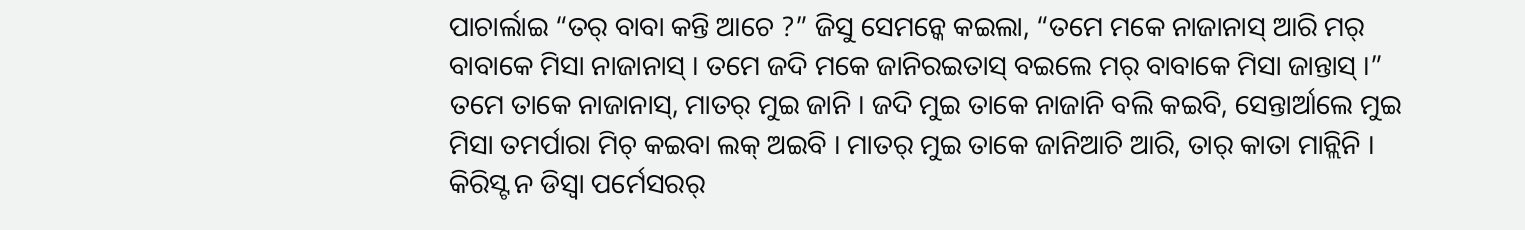ପାଚାର୍ଲାଇ “ତର୍ ବାବା କନ୍ତି ଆଚେ ?” ଜିସୁ ସେମନ୍କେ କଇଲା, “ତମେ ମକେ ନାଜାନାସ୍ ଆରି ମର୍ ବାବାକେ ମିସା ନାଜାନାସ୍ । ତମେ ଜଦି ମକେ ଜାନିରଇତାସ୍ ବଇଲେ ମର୍ ବାବାକେ ମିସା ଜାନ୍ତାସ୍ ।”
ତମେ ତାକେ ନାଜାନାସ୍, ମାତର୍ ମୁଇ ଜାନି । ଜଦି ମୁଇ ତାକେ ନାଜାନି ବଲି କଇବି, ସେନ୍ତାର୍ଆଲେ ମୁଇ ମିସା ତମର୍ପାରା ମିଚ୍ କଇବା ଲକ୍ ଅଇବି । ମାତର୍ ମୁଇ ତାକେ ଜାନିଆଚି ଆରି, ତାର୍ କାତା ମାନ୍ଲିନି ।
କିରିସ୍ଟ ନ ଡିସ୍ବା ପର୍ମେସରର୍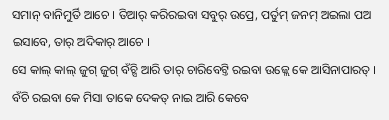ସମାନ୍ ବାନିମୁର୍ତି ଆଚେ । ତିଆର୍ କରିରଇବା ସବୁର୍ ଉପ୍ରେ, ପର୍ତୁମ୍ ଜନମ୍ ଅଇଲା ପଅ ଇସାବେ, ତାର୍ ଅଦିକାର୍ ଆଚେ ।
ସେ କାଲ୍ କାଲ୍ ଜୁଗ୍ ଜୁଗ୍ ବଁଚ୍ସି ଆରି ତାର୍ ଚାରିବେଟ୍ତି ରଇବା ଉଜ୍ଲେ କେ ଆସିନାପାରତ୍ । ବଁଚି ରଇବା କେ ମିସା ତାକେ ଦେକତ୍ ନାଇ ଆରି କେବେ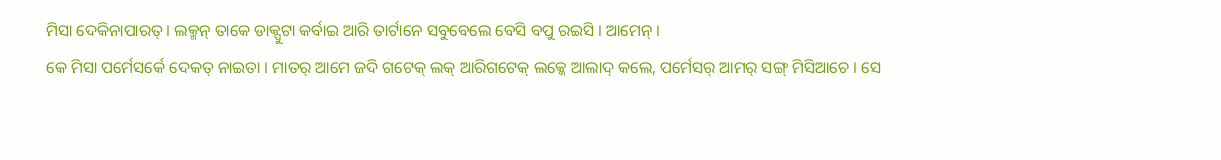ମିସା ଦେକିନାପାରତ୍ । ଲକ୍ମନ୍ ତାକେ ଡାକ୍ପୁଟା କର୍ବାଇ ଆରି ତାର୍ଟାନେ ସବୁବେଲେ ବେସି ବପୁ ରଇସି । ଆମେନ୍ ।
କେ ମିସା ପର୍ମେସର୍କେ ଦେକତ୍ ନାଇତା । ମାତର୍ ଆମେ ଜଦି ଗଟେକ୍ ଲକ୍ ଆରିଗଟେକ୍ ଲକ୍କେ ଆଲାଦ୍ କଲେ, ପର୍ମେସର୍ ଆମର୍ ସଙ୍ଗ୍ ମିସିଆଚେ । ସେ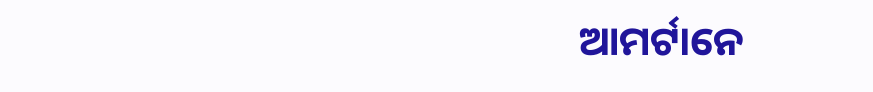ଆମର୍ଟାନେ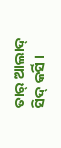ତାର୍ ଆଲାଦ୍ ସିଦ୍ କର୍ସି ।